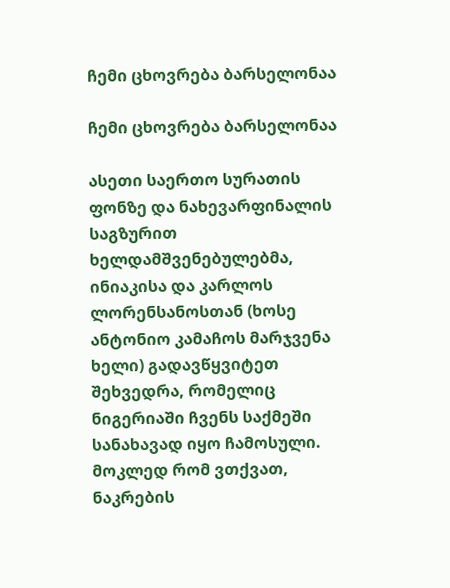ჩემი ცხოვრება ბარსელონაა

ჩემი ცხოვრება ბარსელონაა

ასეთი საერთო სურათის ფონზე და ნახევარფინალის საგზურით ხელდამშვენებულებმა, ინიაკისა და კარლოს ლორენსანოსთან (ხოსე ანტონიო კამაჩოს მარჯვენა ხელი) გადავწყვიტეთ შეხვედრა, რომელიც ნიგერიაში ჩვენს საქმეში სანახავად იყო ჩამოსული. მოკლედ რომ ვთქვათ, ნაკრების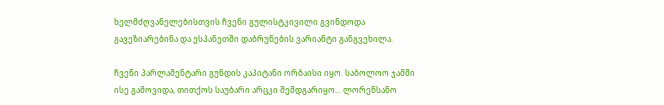ხელმძღვანელებისთვის ჩვენი გულისტკივილი გვინდოდა გავეზიარებინა და ესპანეთში დაბრუნების ვარიანტი განგვეხილა.

ჩვენი პარლამენტარი გუნდის კაპიტანი ორბაისი იყო. საბოლოო ჯამში ისე გამოვიდა, თითქოს საუბარი არცკი შემდგარიყო... ლორენსანო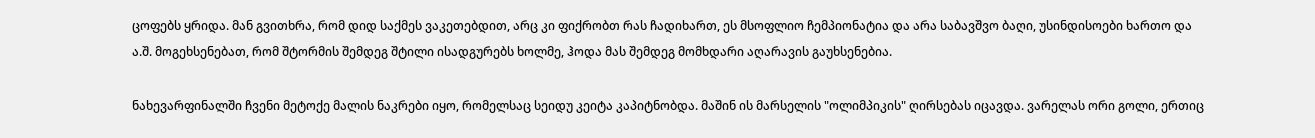ცოფებს ყრიდა. მან გვითხრა, რომ დიდ საქმეს ვაკეთებდით, არც კი ფიქრობთ რას ჩადიხართ, ეს მსოფლიო ჩემპიონატია და არა საბავშვო ბაღი, უსინდისოები ხართო და ა.შ. მოგეხსენებათ, რომ შტორმის შემდეგ შტილი ისადგურებს ხოლმე, ჰოდა მას შემდეგ მომხდარი აღარავის გაუხსენებია.

ნახევარფინალში ჩვენი მეტოქე მალის ნაკრები იყო, რომელსაც სეიდუ კეიტა კაპიტნობდა. მაშინ ის მარსელის "ოლიმპიკის" ღირსებას იცავდა. ვარელას ორი გოლი, ერთიც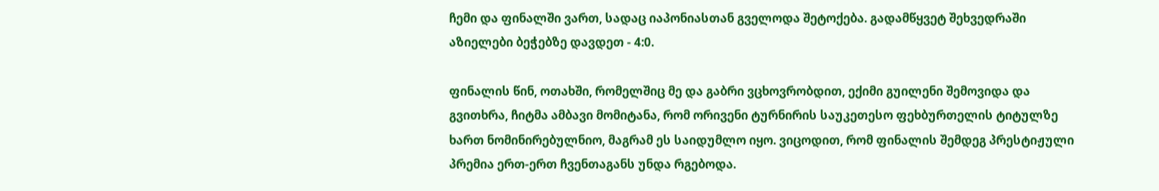ჩემი და ფინალში ვართ, სადაც იაპონიასთან გველოდა შეტოქება. გადამწყვეტ შეხვედრაში აზიელები ბეჭებზე დავდეთ - 4:0.

ფინალის წინ, ოთახში, რომელშიც მე და გაბრი ვცხოვრობდით, ექიმი გუილენი შემოვიდა და გვითხრა, ჩიტმა ამბავი მომიტანა, რომ ორივენი ტურნირის საუკეთესო ფეხბურთელის ტიტულზე ხართ ნომინირებულნიო, მაგრამ ეს საიდუმლო იყო. ვიცოდით, რომ ფინალის შემდეგ პრესტიჟული პრემია ერთ-ერთ ჩვენთაგანს უნდა რგებოდა.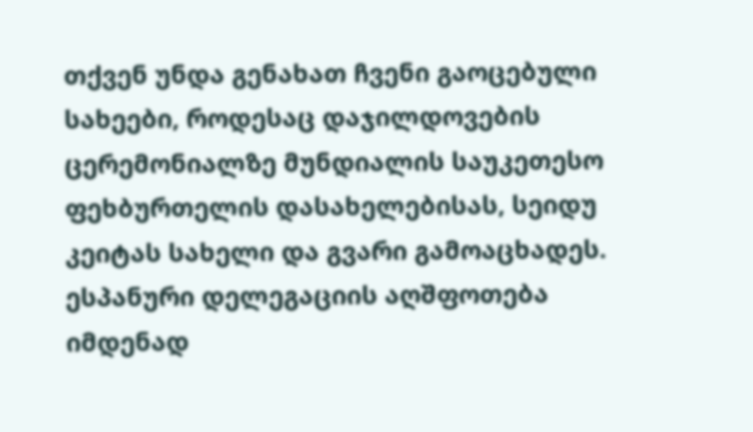თქვენ უნდა გენახათ ჩვენი გაოცებული სახეები, როდესაც დაჯილდოვების ცერემონიალზე მუნდიალის საუკეთესო ფეხბურთელის დასახელებისას, სეიდუ კეიტას სახელი და გვარი გამოაცხადეს. ესპანური დელეგაციის აღშფოთება იმდენად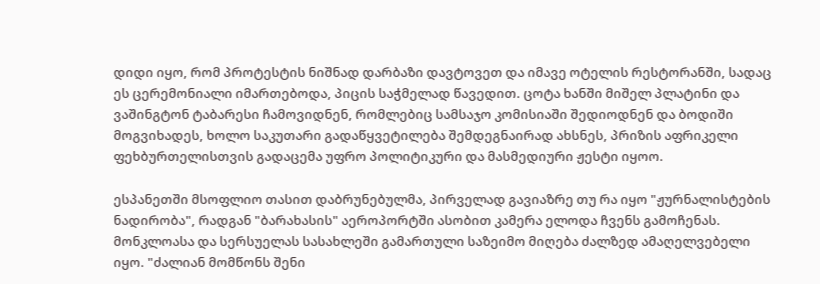დიდი იყო, რომ პროტესტის ნიშნად დარბაზი დავტოვეთ და იმავე ოტელის რესტორანში, სადაც ეს ცერემონიალი იმართებოდა, პიცის საჭმელად წავედით. ცოტა ხანში მიშელ პლატინი და ვაშინგტონ ტაბარესი ჩამოვიდნენ, რომლებიც სამსაჯო კომისიაში შედიოდნენ და ბოდიში მოგვიხადეს, ხოლო საკუთარი გადაწყვეტილება შემდეგნაირად ახსნეს, პრიზის აფრიკელი ფეხბურთელისთვის გადაცემა უფრო პოლიტიკური და მასმედიური ჟესტი იყოო.

ესპანეთში მსოფლიო თასით დაბრუნებულმა, პირველად გავიაზრე თუ რა იყო "ჟურნალისტების ნადირობა", რადგან "ბარახასის" აეროპორტში ასობით კამერა ელოდა ჩვენს გამოჩენას. მონკლოასა და სერსუელას სასახლეში გამართული საზეიმო მიღება ძალზედ ამაღელვებელი იყო. "ძალიან მომწონს შენი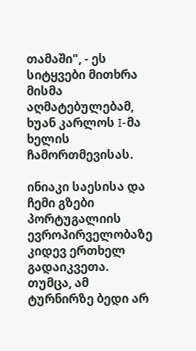თამაში", - ეს სიტყვები მითხრა მისმა აღმატებულებამ, ხუან კარლოს I-მა ხელის ჩამორთმევისას.

ინიაკი საესისა და ჩემი გზები პორტუგალიის ევროპირველობაზე კიდევ ერთხელ გადაიკვეთა. თუმცა, ამ ტურნირზე ბედი არ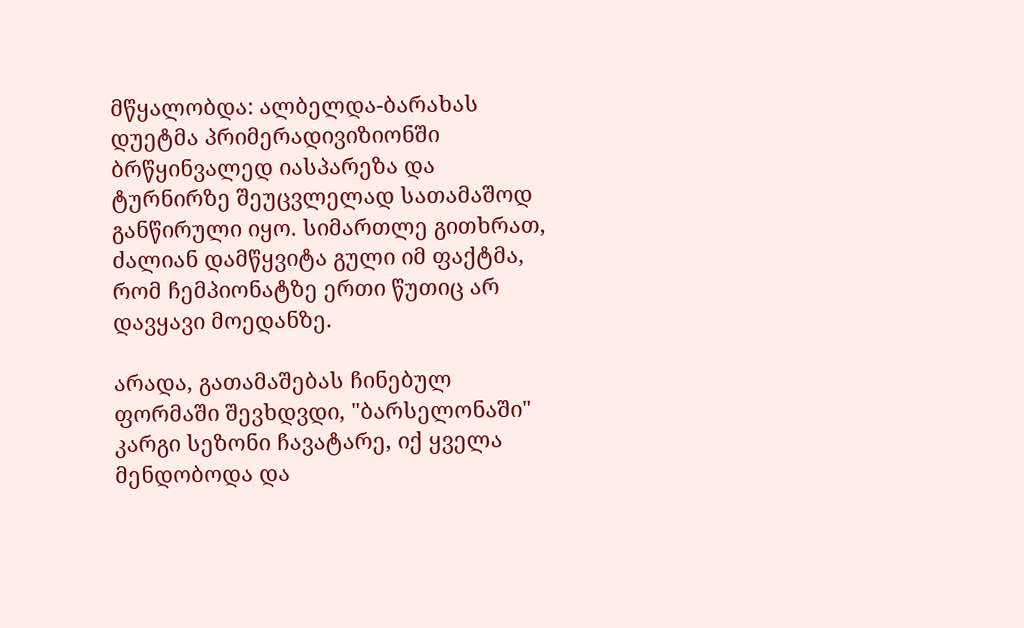მწყალობდა: ალბელდა-ბარახას დუეტმა პრიმერადივიზიონში ბრწყინვალედ იასპარეზა და ტურნირზე შეუცვლელად სათამაშოდ განწირული იყო. სიმართლე გითხრათ, ძალიან დამწყვიტა გული იმ ფაქტმა, რომ ჩემპიონატზე ერთი წუთიც არ დავყავი მოედანზე.

არადა, გათამაშებას ჩინებულ ფორმაში შევხდვდი, "ბარსელონაში" კარგი სეზონი ჩავატარე, იქ ყველა მენდობოდა და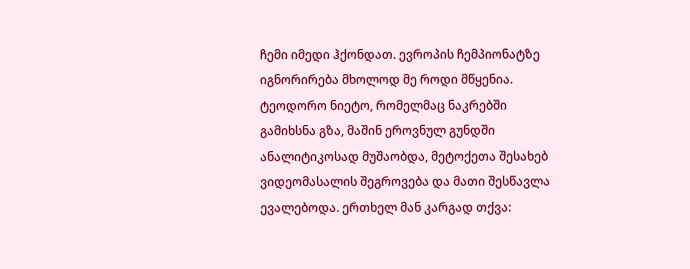ჩემი იმედი ჰქონდათ. ევროპის ჩემპიონატზე იგნორირება მხოლოდ მე როდი მწყენია. ტეოდორო ნიეტო, რომელმაც ნაკრებში გამიხსნა გზა, მაშინ ეროვნულ გუნდში ანალიტიკოსად მუშაობდა, მეტოქეთა შესახებ ვიდეომასალის შეგროვება და მათი შესწავლა ევალებოდა. ერთხელ მან კარგად თქვა: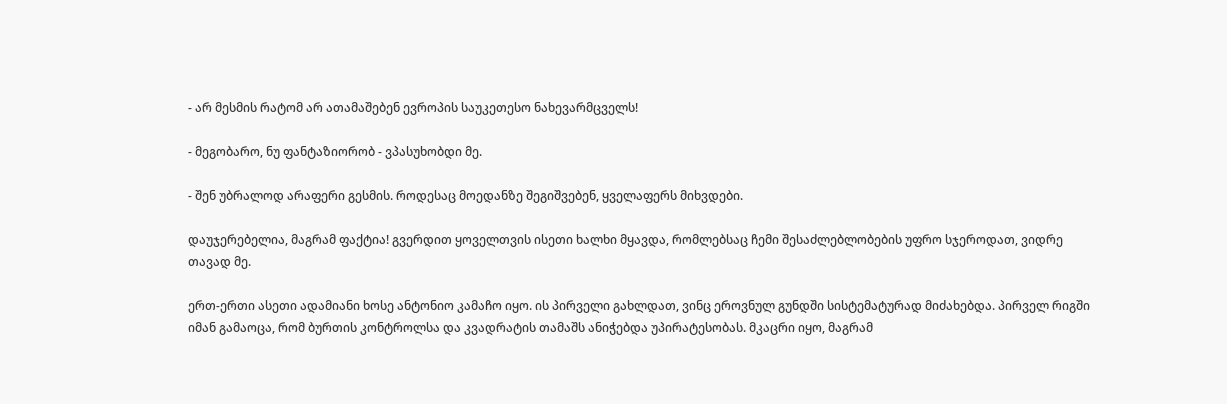- არ მესმის რატომ არ ათამაშებენ ევროპის საუკეთესო ნახევარმცველს!

- მეგობარო, ნუ ფანტაზიორობ - ვპასუხობდი მე.

- შენ უბრალოდ არაფერი გესმის. როდესაც მოედანზე შეგიშვებენ, ყველაფერს მიხვდები.

დაუჯერებელია, მაგრამ ფაქტია! გვერდით ყოველთვის ისეთი ხალხი მყავდა, რომლებსაც ჩემი შესაძლებლობების უფრო სჯეროდათ, ვიდრე თავად მე.

ერთ-ერთი ასეთი ადამიანი ხოსე ანტონიო კამაჩო იყო. ის პირველი გახლდათ, ვინც ეროვნულ გუნდში სისტემატურად მიძახებდა. პირველ რიგში იმან გამაოცა, რომ ბურთის კონტროლსა და კვადრატის თამაშს ანიჭებდა უპირატესობას. მკაცრი იყო, მაგრამ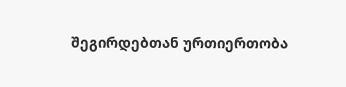შეგირდებთან ურთიერთობა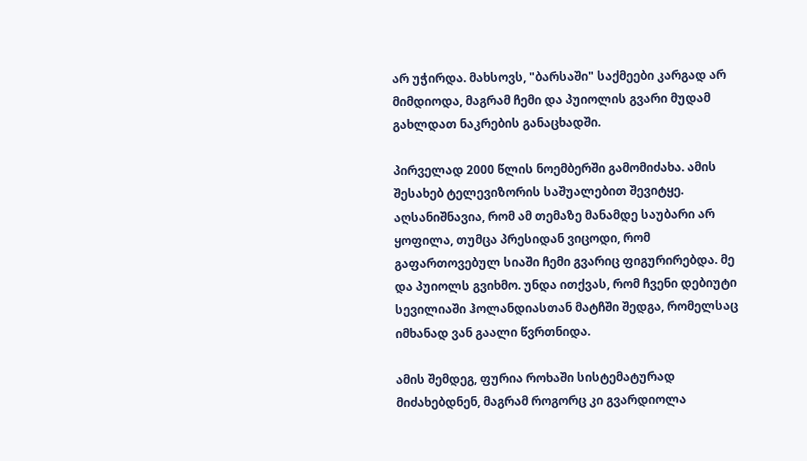არ უჭირდა. მახსოვს, "ბარსაში" საქმეები კარგად არ მიმდიოდა, მაგრამ ჩემი და პუიოლის გვარი მუდამ გახლდათ ნაკრების განაცხადში.

პირველად 2000 წლის ნოემბერში გამომიძახა. ამის შესახებ ტელევიზორის საშუალებით შევიტყე. აღსანიშნავია, რომ ამ თემაზე მანამდე საუბარი არ ყოფილა, თუმცა პრესიდან ვიცოდი, რომ გაფართოვებულ სიაში ჩემი გვარიც ფიგურირებდა. მე და პუიოლს გვიხმო. უნდა ითქვას, რომ ჩვენი დებიუტი სევილიაში ჰოლანდიასთან მატჩში შედგა, რომელსაც იმხანად ვან გაალი წვრთნიდა.

ამის შემდეგ, ფურია როხაში სისტემატურად მიძახებდნენ, მაგრამ როგორც კი გვარდიოლა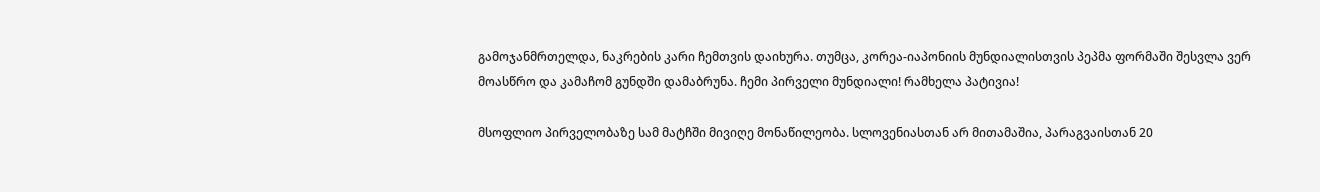გამოჯანმრთელდა, ნაკრების კარი ჩემთვის დაიხურა. თუმცა, კორეა-იაპონიის მუნდიალისთვის პეპმა ფორმაში შესვლა ვერ მოასწრო და კამაჩომ გუნდში დამაბრუნა. ჩემი პირველი მუნდიალი! რამხელა პატივია!

მსოფლიო პირველობაზე სამ მატჩში მივიღე მონაწილეობა. სლოვენიასთან არ მითამაშია, პარაგვაისთან 20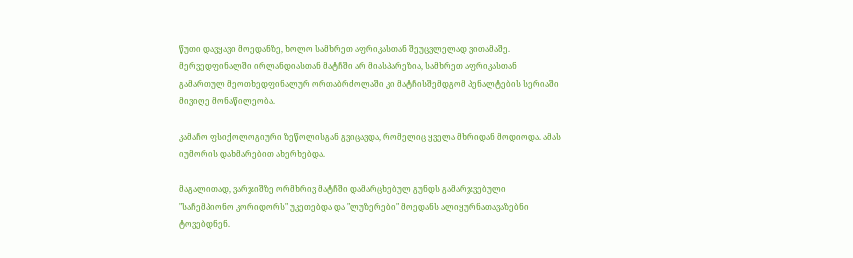წუთი დავყავი მოედანზე, ხოლო სამხრეთ აფრიკასთან შეუცვლელად ვითამაშე. მერვედფინალში ირლანდიასთან მატჩში არ მიასპარეზია, სამხრეთ აფრიკასთან გამართულ მეოთხედფინალურ ორთაბრძოლაში კი მატჩისშემდგომ პენალტების სერიაში მივიღე მონაწილეობა.

კამაჩო ფსიქოლოგიური ზეწოლისგან გვიცავდა, რომელიც ყველა მხრიდან მოდიოდა. ამას იუმორის დახმარებით ახერხებდა.

მაგალითად, ვარჯიშზე ორმხრივ მატჩში დამარცხებულ გუნდს გამარჯვებული "საჩემპიონო კორიდორს" უკეთებდა და "ლუზერები" მოედანს ალიყურნათავაზებნი ტოვებდნენ.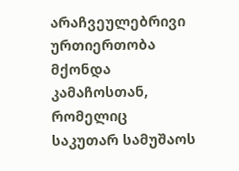არაჩვეულებრივი ურთიერთობა მქონდა კამაჩოსთან, რომელიც საკუთარ სამუშაოს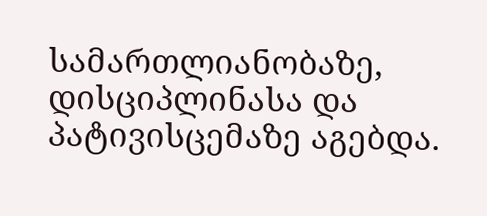სამართლიანობაზე, დისციპლინასა და პატივისცემაზე აგებდა.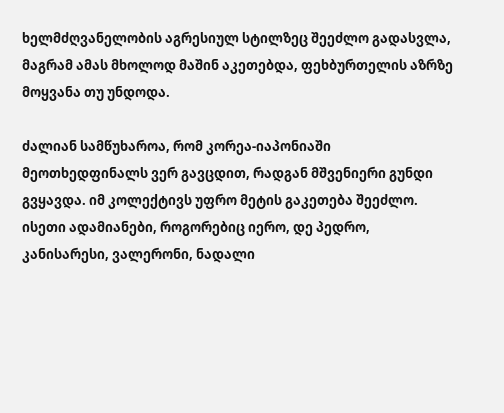ხელმძღვანელობის აგრესიულ სტილზეც შეეძლო გადასვლა, მაგრამ ამას მხოლოდ მაშინ აკეთებდა, ფეხბურთელის აზრზე მოყვანა თუ უნდოდა.

ძალიან სამწუხაროა, რომ კორეა-იაპონიაში მეოთხედფინალს ვერ გავცდით, რადგან მშვენიერი გუნდი გვყავდა. იმ კოლექტივს უფრო მეტის გაკეთება შეეძლო. ისეთი ადამიანები, როგორებიც იერო, დე პედრო, კანისარესი, ვალერონი, ნადალი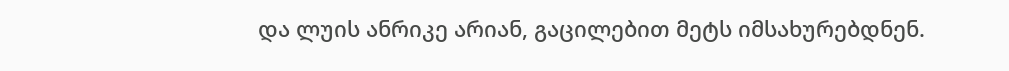და ლუის ანრიკე არიან, გაცილებით მეტს იმსახურებდნენ.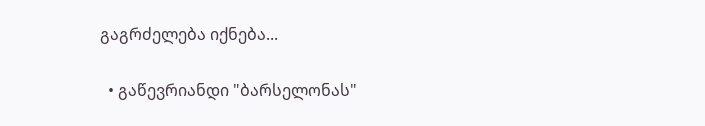გაგრძელება იქნება...

  • გაწევრიანდი "ბარსელონას"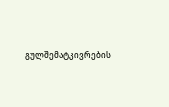გულშემატკივრების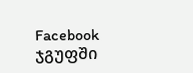Facebook ჯგუფში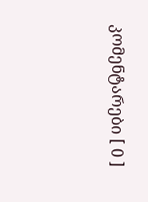კომენტარები [ 0 ]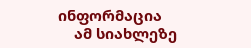ინფორმაცია
    ამ სიახლეზე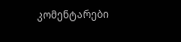კომენტარები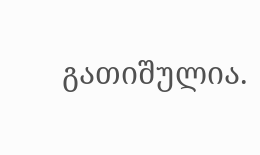გათიშულია.